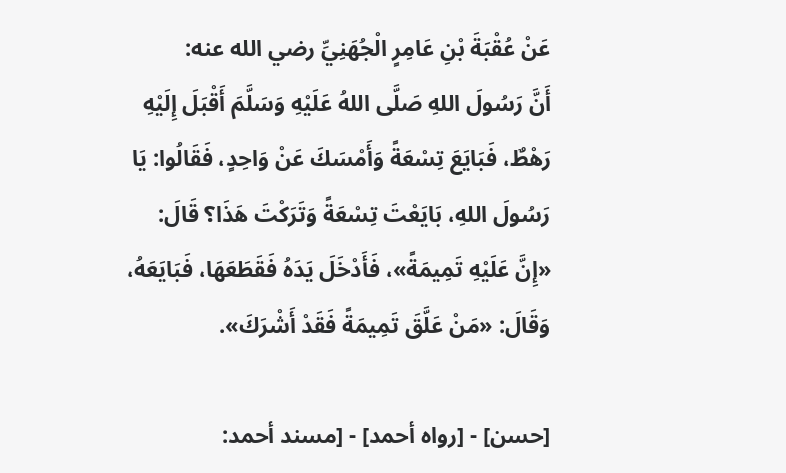عَنْ عُقْبَةَ بْنِ عَامِرٍ الْجُهَنِيِّ رضي الله عنه:
أَنَّ رَسُولَ اللهِ صَلَّى اللهُ عَلَيْهِ وَسَلَّمَ أَقْبَلَ إِلَيْهِ رَهْطٌ، فَبَايَعَ تِسْعَةً وَأَمْسَكَ عَنْ وَاحِدٍ، فَقَالُوا: يَا رَسُولَ اللهِ، بَايَعْتَ تِسْعَةً وَتَرَكْتَ هَذَا؟ قَالَ: «إِنَّ عَلَيْهِ تَمِيمَةً»، فَأَدْخَلَ يَدَهُ فَقَطَعَهَا، فَبَايَعَهُ، وَقَالَ: «مَنْ عَلَّقَ تَمِيمَةً فَقَدْ أَشْرَكَ».

[حسن] - [رواه أحمد] - [مسند أحمد: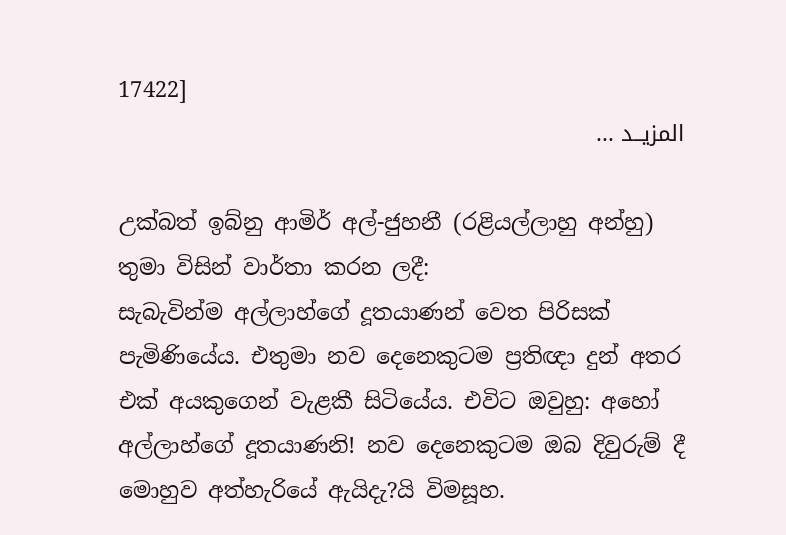17422]
المزيــد ...

උක්බත් ඉබ්නු ආමිර් අල්-ජුහනී (රළියල්ලාහු අන්හු) තුමා විසින් වාර්තා කරන ලදී:
සැබැවින්ම අල්ලාහ්ගේ දූතයාණන් වෙත පිරිසක් පැමිණියේය. එතුමා නව දෙනෙකුටම ප්‍රතිඥා දුන් අතර එක් අයකුගෙන් වැළකී සිටියේය. එවිට ඔවුහු: අහෝ අල්ලාහ්ගේ දූතයාණනි! නව දෙනෙකුටම ඔබ දිවුරුම් දී මොහුව අත්හැරියේ ඇයිදැ?යි විමසූහ.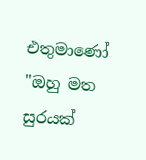එතුමාණෝ "ඔහු මත සුරයක්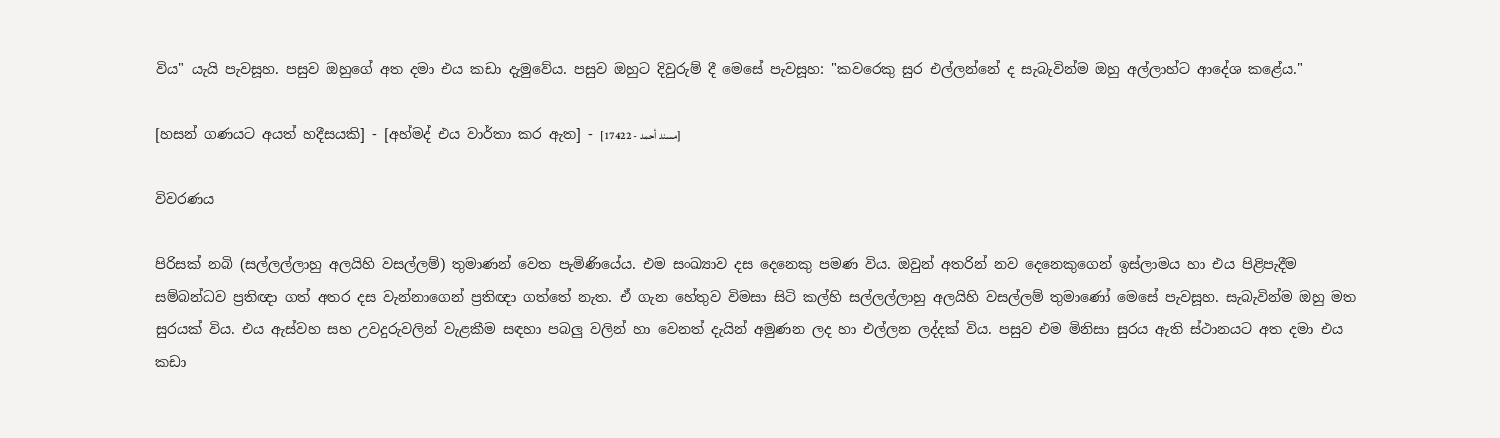විය" යැයි පැවසූහ. පසුව ඔහුගේ අත දමා එය කඩා දැමුවේය. පසුව ඔහුට දිවුරුම් දී මෙසේ පැවසූහ: "කවරෙකු සුර එල්ලන්නේ ද සැබැවින්ම ඔහු අල්ලාහ්ට ආදේශ කළේය."

[හසන් ගණයට අයත් හදීසයකි] - [අහ්මද් එය වාර්තා කර ඇත] - [مسند أحمد - 17422]

විවරණය

පිරිසක් නබි (සල්ලල්ලාහු අලයිහි වසල්ලම්) තුමාණන් වෙත පැමිණියේය. එම සංඛ්‍යාව දස දෙනෙකු පමණ විය. ඔවුන් අතරින් නව දෙනෙකුගෙන් ඉස්ලාමය හා එය පිළිපැදීම සම්බන්ධව ප්‍රතිඥා ගත් අතර දස වැන්නාගෙන් ප්‍රතිඥා ගත්තේ නැත. ඒ ගැන හේතුව විමසා සිටි කල්හි සල්ලල්ලාහු අලයිහි වසල්ලම් තුමාණෝ මෙසේ පැවසූහ. සැබැවින්ම ඔහු මත සුරයක් විය. එය ඇස්වහ සහ උවදුරුවලින් වැළකීම සඳහා පබලු වලින් හා වෙනත් දැයින් අමුණන ලද හා එල්ලන ලද්දක් විය. පසුව එම මිනිසා සුරය ඇති ස්ථානයට අත දමා එය කඩා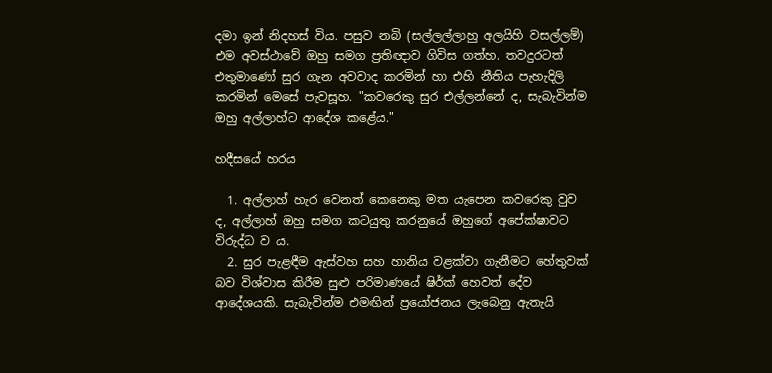දමා ඉන් නිදහස් විය. පසුව නබි (සල්ලල්ලාහු අලයිහි වසල්ලම්) එම අවස්ථාවේ ඔහු සමග ප්‍රතිඥාව ගිවිස ගත්හ. තවදුරටත් එතුමාණෝ සුර ගැන අවවාද කරමින් හා එහි නීතිය පැහැදිලි කරමින් මෙසේ පැවසූහ. "කවරෙකු සුර එල්ලන්නේ ද, සැබැවින්ම ඔහු අල්ලාහ්ට ආදේශ කළේය."

හදීසයේ හරය

  1. අල්ලාහ් හැර වෙනත් කෙනෙකු මත යැපෙන කවරෙකු වුව ද, අල්ලාහ් ඔහු සමග කටයුතු කරනුයේ ඔහුගේ අපේක්ෂාවට විරුද්ධ ව ය.
  2. සුර පැළඳීම ඇස්වහ සහ හානිය වළක්වා ගැනීමට හේතුවක් බව විශ්වාස කිරීම සුළු පරිමාණයේ ෂිර්ක් හෙවත් දේව ආදේශයකි. සැබැවින්ම එමඟින් ප්‍රයෝජනය ලැබෙනු ඇතැයි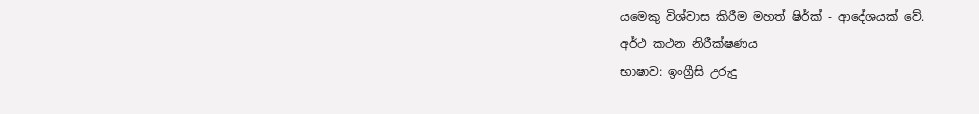යමෙකු විශ්වාස කිරීම මහත් ෂිර්ක් - ආදේශයක් වේ.
අර්ථ කථන නිරීක්ෂණය
භාෂාව: ඉංග්‍රීසි උරුදු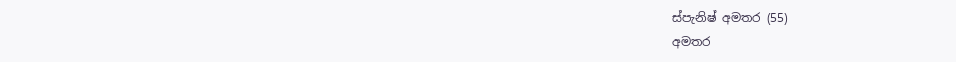ස්පැනිෂ් අමතර (55)
අමතර